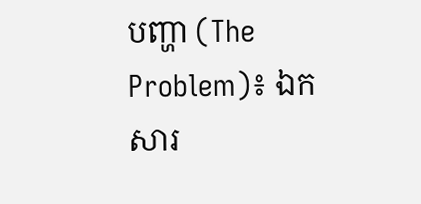បញ្ហា (The Problem)៖ ឯកសារ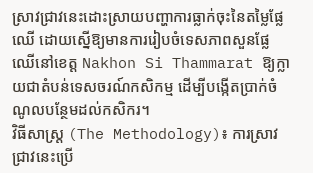ស្រាវជ្រាវនេះដោះស្រាយបញ្ហាការធ្លាក់ចុះនៃតម្លៃផ្លែឈើ ដោយស្នើឱ្យមានការរៀបចំទេសភាពសួនផ្លែឈើនៅខេត្ត Nakhon Si Thammarat ឱ្យក្លាយជាតំបន់ទេសចរណ៍កសិកម្ម ដើម្បីបង្កើតប្រាក់ចំណូលបន្ថែមដល់កសិករ។
វិធីសាស្ត្រ (The Methodology)៖ ការស្រាវជ្រាវនេះប្រើ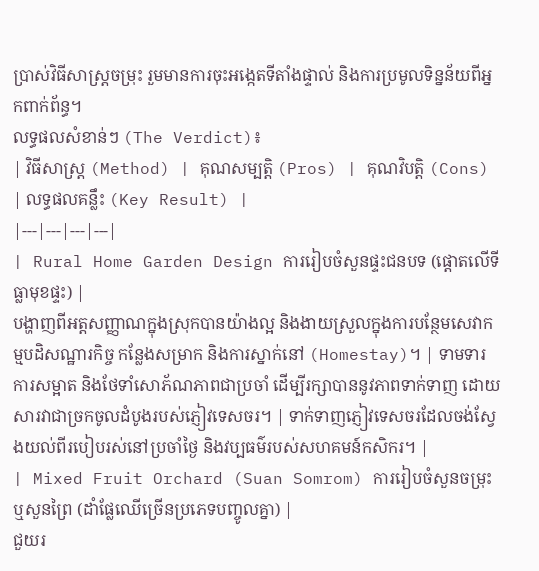ប្រាស់វិធីសាស្ត្រចម្រុះ រួមមានការចុះអង្កេតទីតាំងផ្ទាល់ និងការប្រមូលទិន្នន័យពីអ្នកពាក់ព័ន្ធ។
លទ្ធផលសំខាន់ៗ (The Verdict)៖
| វិធីសាស្ត្រ (Method) | គុណសម្បត្តិ (Pros) | គុណវិបត្តិ (Cons) | លទ្ធផលគន្លឹះ (Key Result) |
|---|---|---|---|
| Rural Home Garden Design ការរៀបចំសួនផ្ទះជនបទ (ផ្តោតលើទីធ្លាមុខផ្ទះ) |
បង្ហាញពីអត្តសញ្ញាណក្នុងស្រុកបានយ៉ាងល្អ និងងាយស្រួលក្នុងការបន្ថែមសេវាកម្មបដិសណ្ឋារកិច្ច កន្លែងសម្រាក និងការស្នាក់នៅ (Homestay)។ | ទាមទារការសម្អាត និងថែទាំសោភ័ណភាពជាប្រចាំ ដើម្បីរក្សាបាននូវភាពទាក់ទាញ ដោយសារវាជាច្រកចូលដំបូងរបស់ភ្ញៀវទេសចរ។ | ទាក់ទាញភ្ញៀវទេសចរដែលចង់ស្វែងយល់ពីរបៀបរស់នៅប្រចាំថ្ងៃ និងវប្បធម៌របស់សហគមន៍កសិករ។ |
| Mixed Fruit Orchard (Suan Somrom) ការរៀបចំសួនចម្រុះ ឬសួនព្រៃ (ដាំផ្លែឈើច្រើនប្រភេទបញ្ចូលគ្នា) |
ជួយរ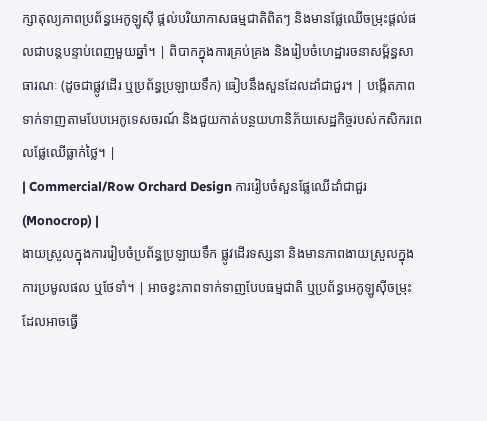ក្សាតុល្យភាពប្រព័ន្ធអេកូឡូស៊ី ផ្តល់បរិយាកាសធម្មជាតិពិតៗ និងមានផ្លែឈើចម្រុះផ្តល់ផលជាបន្តបន្ទាប់ពេញមួយឆ្នាំ។ | ពិបាកក្នុងការគ្រប់គ្រង និងរៀបចំហេដ្ឋារចនាសម្ព័ន្ធសាធារណៈ (ដូចជាផ្លូវដើរ ឬប្រព័ន្ធប្រឡាយទឹក) ធៀបនឹងសួនដែលដាំជាជួរ។ | បង្កើតភាពទាក់ទាញតាមបែបអេកូទេសចរណ៍ និងជួយកាត់បន្ថយហានិភ័យសេដ្ឋកិច្ចរបស់កសិករពេលផ្លែឈើធ្លាក់ថ្លៃ។ |
| Commercial/Row Orchard Design ការរៀបចំសួនផ្លែឈើដាំជាជួរ (Monocrop) |
ងាយស្រួលក្នុងការរៀបចំប្រព័ន្ធប្រឡាយទឹក ផ្លូវដើរទស្សនា និងមានភាពងាយស្រួលក្នុងការប្រមូលផល ឬថែទាំ។ | អាចខ្វះភាពទាក់ទាញបែបធម្មជាតិ ឬប្រព័ន្ធអេកូឡូស៊ីចម្រុះ ដែលអាចធ្វើ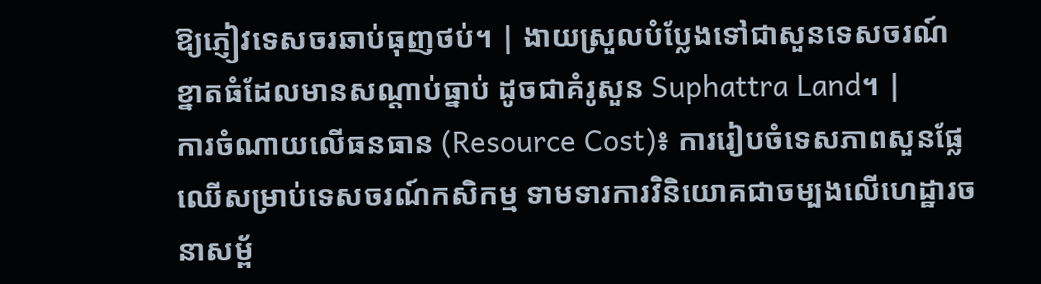ឱ្យភ្ញៀវទេសចរឆាប់ធុញថប់។ | ងាយស្រួលបំប្លែងទៅជាសួនទេសចរណ៍ខ្នាតធំដែលមានសណ្តាប់ធ្នាប់ ដូចជាគំរូសួន Suphattra Land។ |
ការចំណាយលើធនធាន (Resource Cost)៖ ការរៀបចំទេសភាពសួនផ្លែឈើសម្រាប់ទេសចរណ៍កសិកម្ម ទាមទារការវិនិយោគជាចម្បងលើហេដ្ឋារចនាសម្ព័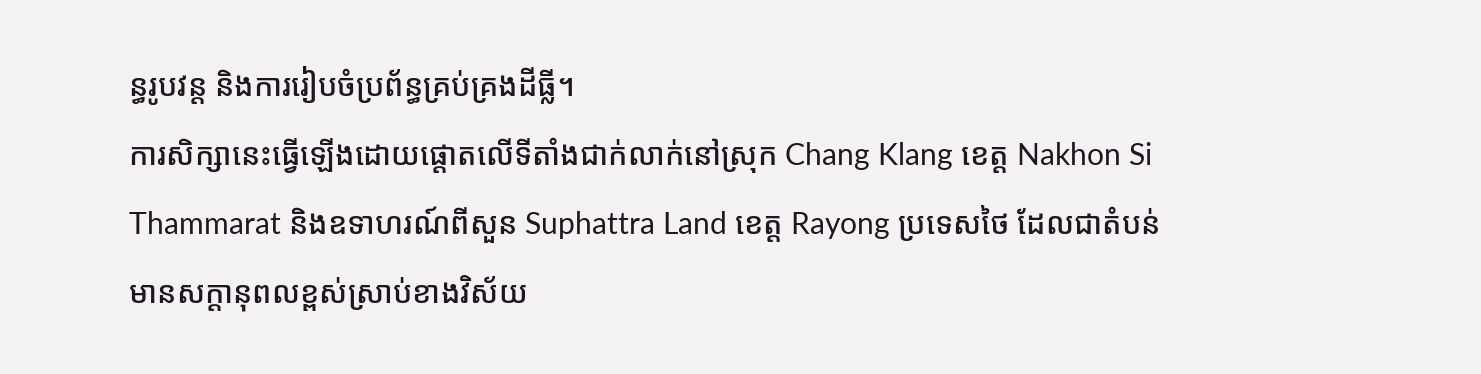ន្ធរូបវន្ត និងការរៀបចំប្រព័ន្ធគ្រប់គ្រងដីធ្លី។
ការសិក្សានេះធ្វើឡើងដោយផ្តោតលើទីតាំងជាក់លាក់នៅស្រុក Chang Klang ខេត្ត Nakhon Si Thammarat និងឧទាហរណ៍ពីសួន Suphattra Land ខេត្ត Rayong ប្រទេសថៃ ដែលជាតំបន់មានសក្តានុពលខ្ពស់ស្រាប់ខាងវិស័យ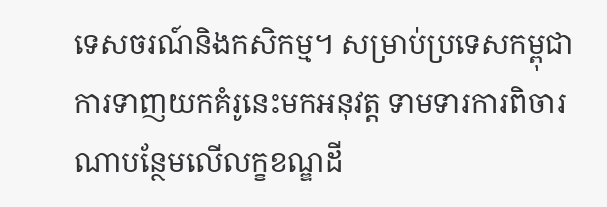ទេសចរណ៍និងកសិកម្ម។ សម្រាប់ប្រទេសកម្ពុជា ការទាញយកគំរូនេះមកអនុវត្ត ទាមទារការពិចារណាបន្ថែមលើលក្ខខណ្ឌដី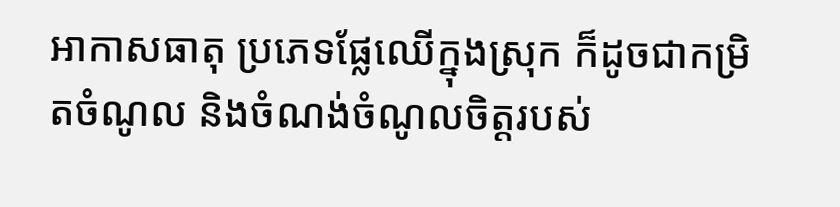អាកាសធាតុ ប្រភេទផ្លែឈើក្នុងស្រុក ក៏ដូចជាកម្រិតចំណូល និងចំណង់ចំណូលចិត្តរបស់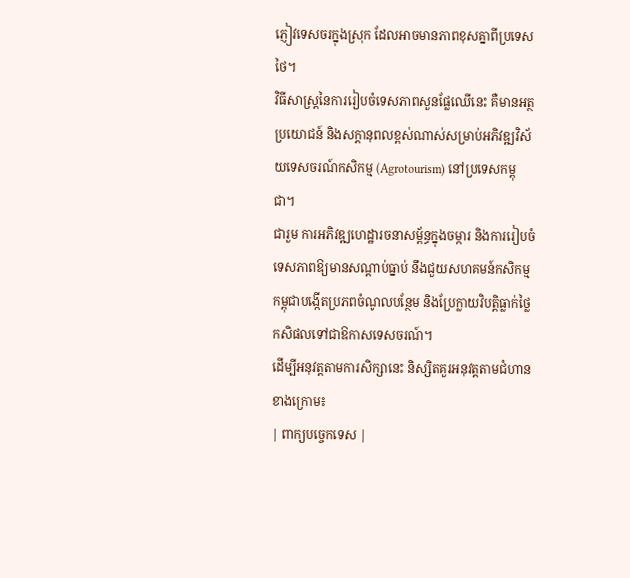ភ្ញៀវទេសចរក្នុងស្រុក ដែលអាចមានភាពខុសគ្នាពីប្រទេសថៃ។
វិធីសាស្ត្រនៃការរៀបចំទេសភាពសួនផ្លែឈើនេះ គឺមានអត្ថប្រយោជន៍ និងសក្តានុពលខ្ពស់ណាស់សម្រាប់អភិវឌ្ឍវិស័យទេសចរណ៍កសិកម្ម (Agrotourism) នៅប្រទេសកម្ពុជា។
ជារួម ការអភិវឌ្ឍហេដ្ឋារចនាសម្ព័ន្ធក្នុងចម្ការ និងការរៀបចំទេសភាពឱ្យមានសណ្តាប់ធ្នាប់ នឹងជួយសហគមន៍កសិកម្មកម្ពុជាបង្កើតប្រភពចំណូលបន្ថែម និងប្រែក្លាយវិបត្តិធ្លាក់ថ្លៃកសិផលទៅជាឱកាសទេសចរណ៍។
ដើម្បីអនុវត្តតាមការសិក្សានេះ និស្សិតគួរអនុវត្តតាមជំហានខាងក្រោម៖
| ពាក្យបច្ចេកទេស |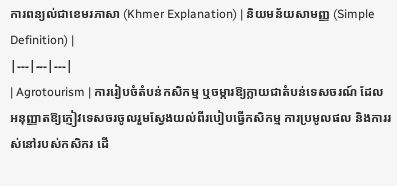ការពន្យល់ជាខេមរភាសា (Khmer Explanation) | និយមន័យសាមញ្ញ (Simple Definition) |
|---|---|---|
| Agrotourism | ការរៀបចំតំបន់កសិកម្ម ឬចម្ការឱ្យក្លាយជាតំបន់ទេសចរណ៍ ដែលអនុញ្ញាតឱ្យភ្ញៀវទេសចរចូលរួមស្វែងយល់ពីរបៀបធ្វើកសិកម្ម ការប្រមូលផល និងការរស់នៅរបស់កសិករ ដើ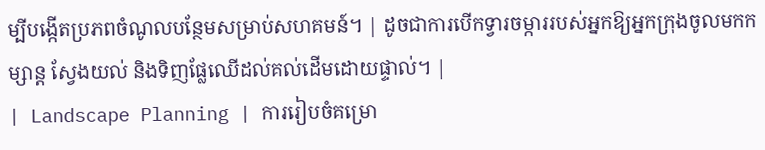ម្បីបង្កើតប្រភពចំណូលបន្ថែមសម្រាប់សហគមន៍។ | ដូចជាការបើកទ្វារចម្ការរបស់អ្នកឱ្យអ្នកក្រុងចូលមកកម្សាន្ត ស្វែងយល់ និងទិញផ្លែឈើដល់គល់ដើមដោយផ្ទាល់។ |
| Landscape Planning | ការរៀបចំគម្រោ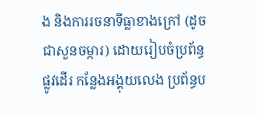ង និងការរចនាទីធ្លាខាងក្រៅ (ដូចជាសួនចម្ការ) ដោយរៀបចំប្រព័ន្ធផ្លូវដើរ កន្លែងអង្គុយលេង ប្រព័ន្ធប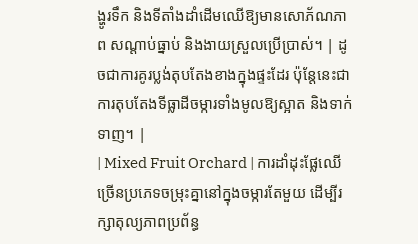ង្ហូរទឹក និងទីតាំងដាំដើមឈើឱ្យមានសោភ័ណភាព សណ្តាប់ធ្នាប់ និងងាយស្រួលប្រើប្រាស់។ | ដូចជាការគូរប្លង់តុបតែងខាងក្នុងផ្ទះដែរ ប៉ុន្តែនេះជាការតុបតែងទីធ្លាដីចម្ការទាំងមូលឱ្យស្អាត និងទាក់ទាញ។ |
| Mixed Fruit Orchard | ការដាំដុះផ្លែឈើច្រើនប្រភេទចម្រុះគ្នានៅក្នុងចម្ការតែមួយ ដើម្បីរក្សាតុល្យភាពប្រព័ន្ធ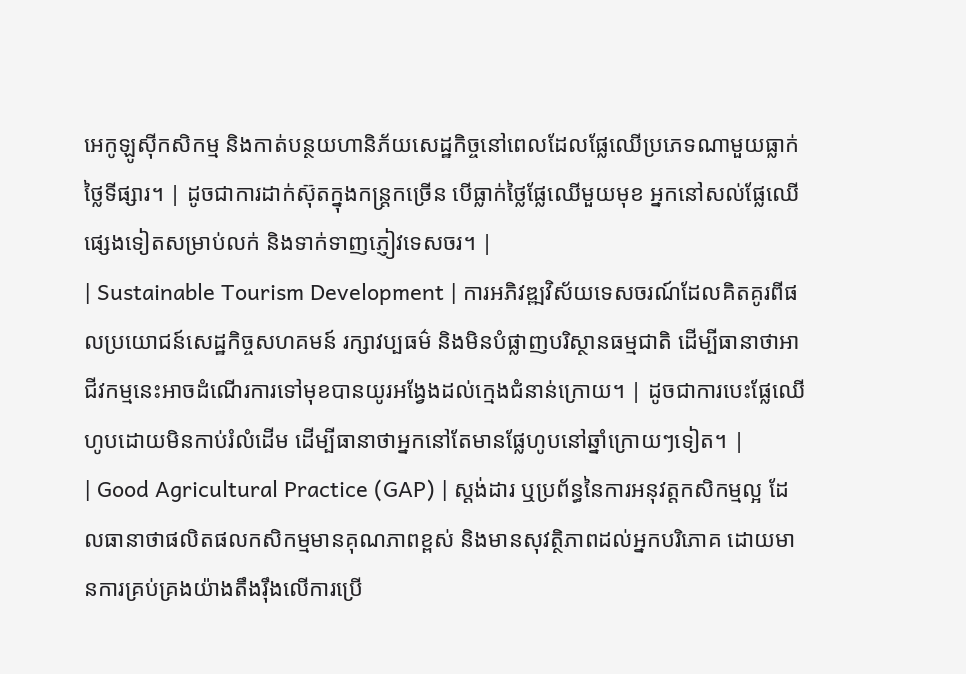អេកូឡូស៊ីកសិកម្ម និងកាត់បន្ថយហានិភ័យសេដ្ឋកិច្ចនៅពេលដែលផ្លែឈើប្រភេទណាមួយធ្លាក់ថ្លៃទីផ្សារ។ | ដូចជាការដាក់ស៊ុតក្នុងកន្ត្រកច្រើន បើធ្លាក់ថ្លៃផ្លែឈើមួយមុខ អ្នកនៅសល់ផ្លែឈើផ្សេងទៀតសម្រាប់លក់ និងទាក់ទាញភ្ញៀវទេសចរ។ |
| Sustainable Tourism Development | ការអភិវឌ្ឍវិស័យទេសចរណ៍ដែលគិតគូរពីផលប្រយោជន៍សេដ្ឋកិច្ចសហគមន៍ រក្សាវប្បធម៌ និងមិនបំផ្លាញបរិស្ថានធម្មជាតិ ដើម្បីធានាថាអាជីវកម្មនេះអាចដំណើរការទៅមុខបានយូរអង្វែងដល់ក្មេងជំនាន់ក្រោយ។ | ដូចជាការបេះផ្លែឈើហូបដោយមិនកាប់រំលំដើម ដើម្បីធានាថាអ្នកនៅតែមានផ្លែហូបនៅឆ្នាំក្រោយៗទៀត។ |
| Good Agricultural Practice (GAP) | ស្តង់ដារ ឬប្រព័ន្ធនៃការអនុវត្តកសិកម្មល្អ ដែលធានាថាផលិតផលកសិកម្មមានគុណភាពខ្ពស់ និងមានសុវត្ថិភាពដល់អ្នកបរិភោគ ដោយមានការគ្រប់គ្រងយ៉ាងតឹងរ៉ឹងលើការប្រើ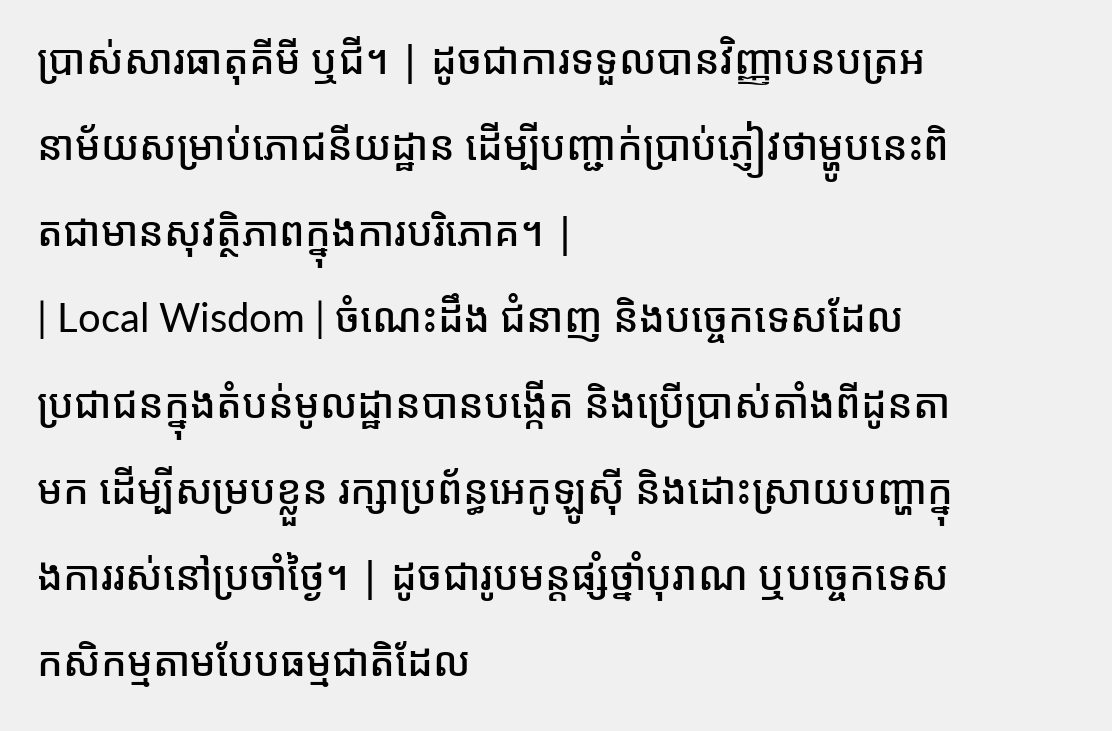ប្រាស់សារធាតុគីមី ឬជី។ | ដូចជាការទទួលបានវិញ្ញាបនបត្រអនាម័យសម្រាប់ភោជនីយដ្ឋាន ដើម្បីបញ្ជាក់ប្រាប់ភ្ញៀវថាម្ហូបនេះពិតជាមានសុវត្ថិភាពក្នុងការបរិភោគ។ |
| Local Wisdom | ចំណេះដឹង ជំនាញ និងបច្ចេកទេសដែលប្រជាជនក្នុងតំបន់មូលដ្ឋានបានបង្កើត និងប្រើប្រាស់តាំងពីដូនតាមក ដើម្បីសម្របខ្លួន រក្សាប្រព័ន្ធអេកូឡូស៊ី និងដោះស្រាយបញ្ហាក្នុងការរស់នៅប្រចាំថ្ងៃ។ | ដូចជារូបមន្តផ្សំថ្នាំបុរាណ ឬបច្ចេកទេសកសិកម្មតាមបែបធម្មជាតិដែល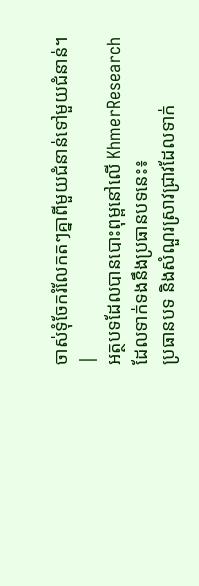ចាស់ទុំចែករំលែកតៗគ្នាពីមួយជំនាន់ទៅមួយជំនាន់។ |
អត្ថបទដែលបានបោះពុម្ពនៅលើ KhmerResearch ដែលទាក់ទងនឹងប្រធានបទនេះ៖
ប្រធានបទ និងសំណួរស្រាវជ្រាវដែលទាក់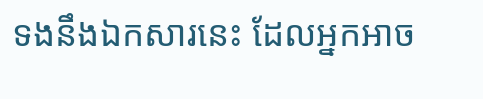ទងនឹងឯកសារនេះ ដែលអ្នកអាច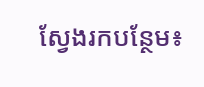ស្វែងរកបន្ថែម៖